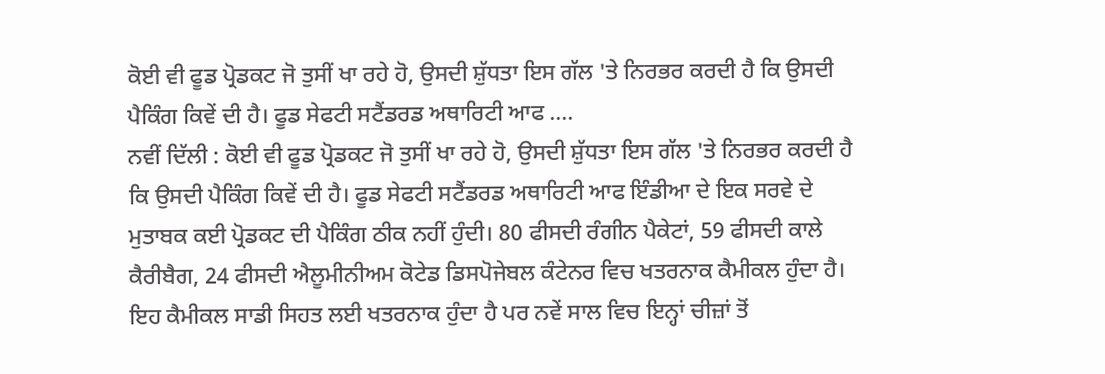ਕੋਈ ਵੀ ਫੂਡ ਪ੍ਰੋਡਕਟ ਜੋ ਤੁਸੀਂ ਖਾ ਰਹੇ ਹੋ, ਉਸਦੀ ਸ਼ੁੱਧਤਾ ਇਸ ਗੱਲ 'ਤੇ ਨਿਰਭਰ ਕਰਦੀ ਹੈ ਕਿ ਉਸਦੀ ਪੈਕਿੰਗ ਕਿਵੇਂ ਦੀ ਹੈ। ਫੂਡ ਸੇਫਟੀ ਸਟੈਂਡਰਡ ਅਥਾਰਿਟੀ ਆਫ ....
ਨਵੀਂ ਦਿੱਲੀ : ਕੋਈ ਵੀ ਫੂਡ ਪ੍ਰੋਡਕਟ ਜੋ ਤੁਸੀਂ ਖਾ ਰਹੇ ਹੋ, ਉਸਦੀ ਸ਼ੁੱਧਤਾ ਇਸ ਗੱਲ 'ਤੇ ਨਿਰਭਰ ਕਰਦੀ ਹੈ ਕਿ ਉਸਦੀ ਪੈਕਿੰਗ ਕਿਵੇਂ ਦੀ ਹੈ। ਫੂਡ ਸੇਫਟੀ ਸਟੈਂਡਰਡ ਅਥਾਰਿਟੀ ਆਫ ਇੰਡੀਆ ਦੇ ਇਕ ਸਰਵੇ ਦੇ ਮੁਤਾਬਕ ਕਈ ਪ੍ਰੋਡਕਟ ਦੀ ਪੈਕਿੰਗ ਠੀਕ ਨਹੀਂ ਹੁੰਦੀ। 80 ਫੀਸਦੀ ਰੰਗੀਨ ਪੈਕੇਟਾਂ, 59 ਫੀਸਦੀ ਕਾਲੇ ਕੈਰੀਬੈਗ, 24 ਫੀਸਦੀ ਐਲੂਮੀਨੀਅਮ ਕੋਟੇਡ ਡਿਸਪੋਜੇਬਲ ਕੰਟੇਨਰ ਵਿਚ ਖਤਰਨਾਕ ਕੈਮੀਕਲ ਹੁੰਦਾ ਹੈ।
ਇਹ ਕੈਮੀਕਲ ਸਾਡੀ ਸਿਹਤ ਲਈ ਖਤਰਨਾਕ ਹੁੰਦਾ ਹੈ ਪਰ ਨਵੇਂ ਸਾਲ ਵਿਚ ਇਨ੍ਹਾਂ ਚੀਜ਼ਾਂ ਤੋਂ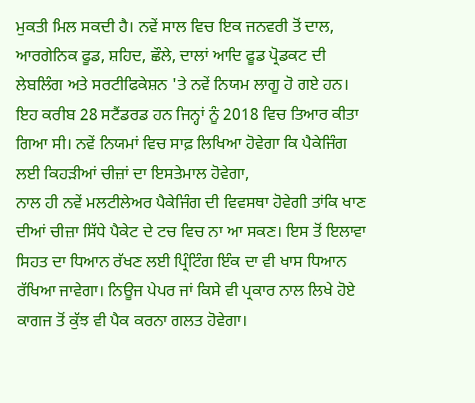ਮੁਕਤੀ ਮਿਲ ਸਕਦੀ ਹੈ। ਨਵੇਂ ਸਾਲ ਵਿਚ ਇਕ ਜਨਵਰੀ ਤੋਂ ਦਾਲ, ਆਰਗੇਨਿਕ ਫੂਡ, ਸ਼ਹਿਦ, ਛੌਲੇ, ਦਾਲਾਂ ਆਦਿ ਫੂਡ ਪ੍ਰੋਡਕਟ ਦੀ ਲੇਬਲਿੰਗ ਅਤੇ ਸਰਟੀਫਿਕੇਸ਼ਨ 'ਤੇ ਨਵੇਂ ਨਿਯਮ ਲਾਗੂ ਹੋ ਗਏ ਹਨ। ਇਹ ਕਰੀਬ 28 ਸਟੈਂਡਰਡ ਹਨ ਜਿਨ੍ਹਾਂ ਨੂੰ 2018 ਵਿਚ ਤਿਆਰ ਕੀਤਾ ਗਿਆ ਸੀ। ਨਵੇਂ ਨਿਯਮਾਂ ਵਿਚ ਸਾਫ਼ ਲਿਖਿਆ ਹੋਵੇਗਾ ਕਿ ਪੈਕੇਜਿੰਗ ਲਈ ਕਿਹੜੀਆਂ ਚੀਜ਼ਾਂ ਦਾ ਇਸਤੇਮਾਲ ਹੋਵੇਗਾ,
ਨਾਲ ਹੀ ਨਵੇਂ ਮਲਟੀਲੇਅਰ ਪੈਕੇਜਿੰਗ ਦੀ ਵਿਵਸਥਾ ਹੋਵੇਗੀ ਤਾਂਕਿ ਖਾਣ ਦੀਆਂ ਚੀਜ਼ਾ ਸਿੱਧੇ ਪੈਕੇਟ ਦੇ ਟਚ ਵਿਚ ਨਾ ਆ ਸਕਣ। ਇਸ ਤੋਂ ਇਲਾਵਾ ਸਿਹਤ ਦਾ ਧਿਆਨ ਰੱਖਣ ਲਈ ਪ੍ਰਿੰਟਿੰਗ ਇੰਕ ਦਾ ਵੀ ਖਾਸ ਧਿਆਨ ਰੱਖਿਆ ਜਾਵੇਗਾ। ਨਿਊਜ ਪੇਪਰ ਜਾਂ ਕਿਸੇ ਵੀ ਪ੍ਰਕਾਰ ਨਾਲ ਲਿਖੇ ਹੋਏ ਕਾਗਜ ਤੋਂ ਕੁੱਝ ਵੀ ਪੈਕ ਕਰਨਾ ਗਲਤ ਹੋਵੇਗਾ।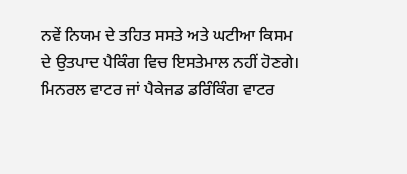ਨਵੇਂ ਨਿਯਮ ਦੇ ਤਹਿਤ ਸਸਤੇ ਅਤੇ ਘਟੀਆ ਕਿਸਮ ਦੇ ਉਤਪਾਦ ਪੈਕਿੰਗ ਵਿਚ ਇਸਤੇਮਾਲ ਨਹੀਂ ਹੋਣਗੇ।
ਮਿਨਰਲ ਵਾਟਰ ਜਾਂ ਪੈਕੇਜਡ ਡਰਿੰਕਿੰਗ ਵਾਟਰ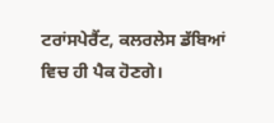ਟਰਾਂਸਪੇਰੈਂਟ, ਕਲਰਲੇਸ ਡੱਬਿਆਂ ਵਿਚ ਹੀ ਪੈਕ ਹੋਣਗੇ।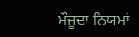ਮੌਜੂਦਾ ਨਿਯਮਾਂ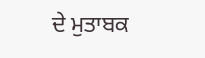ਦੇ ਮੁਤਾਬਕ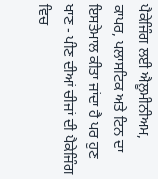ਪੈਕੇਜਿੰਗ ਲਈ ਐਲੂਮੀਨੀਅਮ, ਕਾਪਰ, ਪਲਾਸਟਿਕ ਅਤੇ ਟਿਨ ਦਾ ਇਸਤੇਮਾਲ ਕੀਤਾ ਜਾਂਦਾ ਹੈ ਪਰ ਹੁਣ ਖਾਣ - ਪੀਣ ਦੀਆਂ ਚੀਜਾਂ ਦੀ ਪੈਕੇਜਿੰਗ ਵਿਚ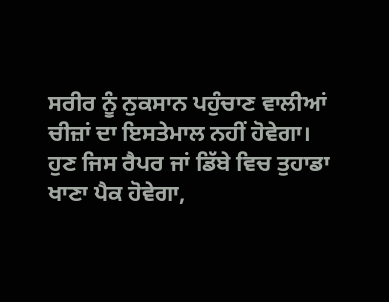ਸਰੀਰ ਨੂੰ ਨੁਕਸਾਨ ਪਹੁੰਚਾਣ ਵਾਲੀਆਂ ਚੀਜ਼ਾਂ ਦਾ ਇਸਤੇਮਾਲ ਨਹੀਂ ਹੋਵੇਗਾ।
ਹੁਣ ਜਿਸ ਰੈਪਰ ਜਾਂ ਡਿੱਬੇ ਵਿਚ ਤੁਹਾਡਾ ਖਾਣਾ ਪੈਕ ਹੋਵੇਗਾ,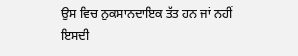ਉਸ ਵਿਚ ਨੁਕਸਾਨਦਾਇਕ ਤੱਤ ਹਨ ਜਾਂ ਨਹੀਂ ਇਸਦੀ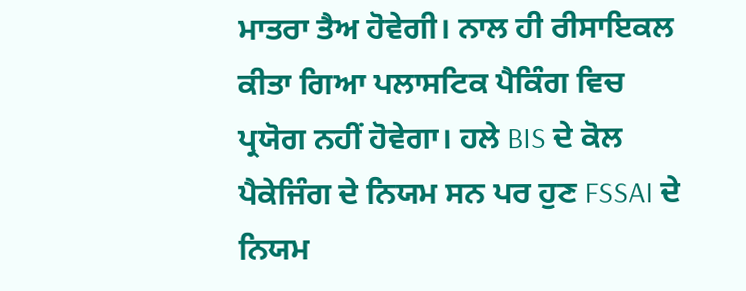ਮਾਤਰਾ ਤੈਅ ਹੋਵੇਗੀ। ਨਾਲ ਹੀ ਰੀਸਾਇਕਲ ਕੀਤਾ ਗਿਆ ਪਲਾਸਟਿਕ ਪੈਕਿੰਗ ਵਿਚ ਪ੍ਰਯੋਗ ਨਹੀਂ ਹੋਵੇਗਾ। ਹਲੇ BIS ਦੇ ਕੋਲ ਪੈਕੇਜਿੰਗ ਦੇ ਨਿਯਮ ਸਨ ਪਰ ਹੁਣ FSSAI ਦੇ ਨਿਯਮ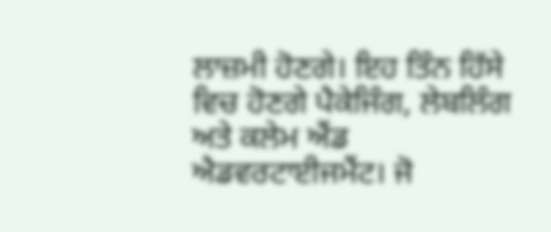ਲਾਜ਼ਮੀ ਹੋਣਗੇ। ਇਹ ਤਿੰਨ ਹਿੱਸੇ ਵਿਚ ਹੋਣਗੇ ਪੈਕੇਜਿੰਗ, ਲੇਬਲਿੰਗ ਅਤੇ ਕਲੇਮ ਐਂਡ ਐਡਵਰਟਾਈਜਮੈਂਟ। ਜੋ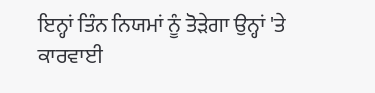ਇਨ੍ਹਾਂ ਤਿੰਨ ਨਿਯਮਾਂ ਨੂੰ ਤੋੜੇਗਾ ਉਨ੍ਹਾਂ 'ਤੇ ਕਾਰਵਾਈ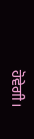ਹੋਵੇਗੀ।